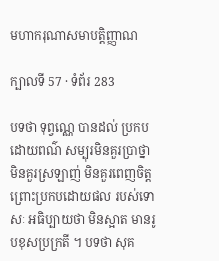មហាករុណាសមាបត្តិញ្ញាណ

ក្បាលទី 57 · ទំព័រ 283

បទថា ទុព្វណ្ណេ បានដល់ ប្រកបដោយពណ៌ សម្បុរមិនគួរប្រាថ្នា មិនគួរស្រឡាញ់ មិនគួរពេញចិត្ត ព្រោះប្រកបដោយផល របស់ទោសៈ អធិប្បាយថា មិនស្អាត មានរូបខុសប្រក្រតី ។ បទថា សុគ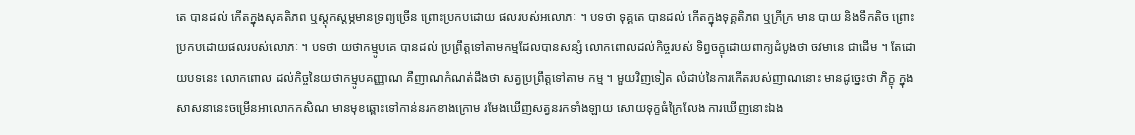តេ បានដល់ កើតក្នុងសុគតិភព ឬស្តុកស្តម្ភមានទ្រព្យច្រើន ព្រោះប្រកបដោយ ផលរបស់អលោភៈ ។ បទថា ទុគ្គតេ បានដល់ កើតក្នុងទុគ្គតិភព ឬក្រីក្រ មាន បាយ និងទឹកតិច ព្រោះប្រកបដោយផលរបស់លោភៈ ។ បទថា យថាកម្មូបគេ បានដល់ ប្រព្រឹត្តទៅតាមកម្មដែលបានសន្សំ លោកពោលដល់កិច្ចរបស់ ទិព្វចក្ខុដោយពាក្យដំបូងថា ចវមានេ ជាដើម ។ តែដោយបទនេះ លោកពោល ដល់កិច្ចនៃយថាកម្មូបគញ្ញាណ គឺញាណកំណត់ដឹងថា សត្វប្រព្រឹត្តទៅតាម កម្ម ។ មួយវិញទៀត លំដាប់នៃការកើតរបស់ញាណនោះ មានដូច្នេះថា ភិក្ខុ ក្នុងសាសនានេះចម្រើនអាលោកកសិណ មានមុខឆ្ពោះទៅកាន់នរកខាងក្រោម រមែងឃើញសត្វនរកទាំងឡាយ សោយទុក្ខធំក្រៃលែង ការឃើញនោះឯង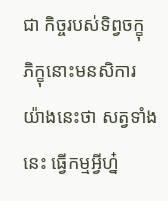ជា កិច្ចរបស់ទិព្វចក្ខុ ភិក្ខុនោះមនសិការយ៉ាងនេះថា សត្វទាំងនេះ ធ្វើកម្មអ្វីហ្ន៎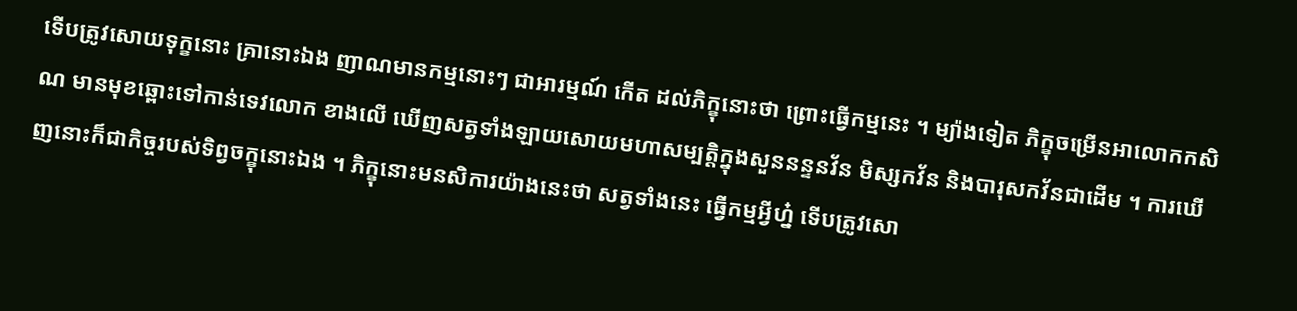ទើបត្រូវសោយទុក្ខនោះ គ្រានោះឯង ញាណមានកម្មនោះៗ ជាអារម្មណ៍ កើត ដល់ភិក្ខុនោះថា ព្រោះធ្វើកម្មនេះ ។ ម្យ៉ាងទៀត ភិក្ខុចម្រើនអាលោកកសិណ មានមុខឆ្ពោះទៅកាន់ទេវលោក ខាងលើ ឃើញសត្វទាំងឡាយសោយមហាសម្បត្តិក្នុងសួននន្ទនវ័ន មិស្សកវ័ន និងបារុសកវ័នជាដើម ។ ការឃើញនោះក៏ជាកិច្ចរបស់ទិព្វចក្ខុនោះឯង ។ ភិក្ខុនោះមនសិការយ៉ាងនេះថា សត្វទាំងនេះ ធ្វើកម្មអ្វីហ្ន៎ ទើបត្រូវសោ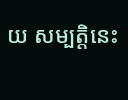យ សម្បត្តិនេះ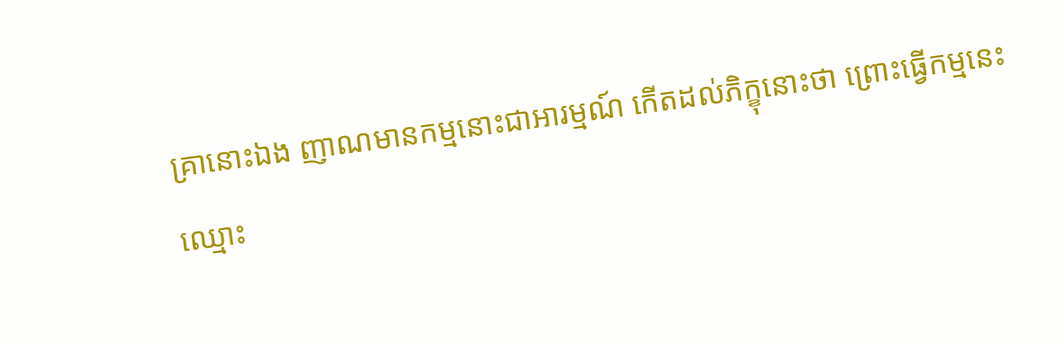គ្រានោះឯង ញាណមានកម្មនោះជាអារម្មណ៍ កើតដល់ភិក្ខុនោះថា ព្រោះធ្វើកម្មនេះ ឈ្មោះ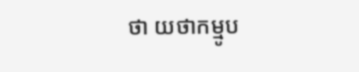ថា យថាកម្មូប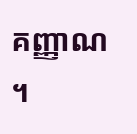គញ្ញាណ ។